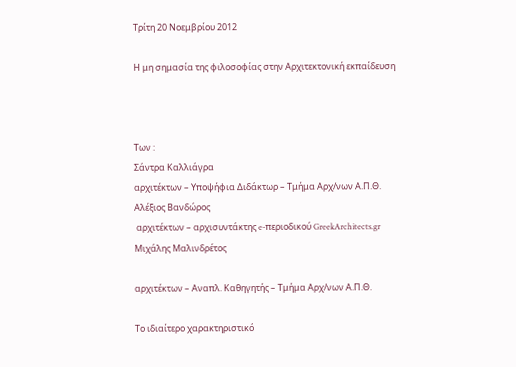Τρίτη 20 Νοεμβρίου 2012

Η μη σημασία της φιλοσοφίας στην Αρχιτεκτονική εκπαίδευση



Των :
Σάντρα Καλλιάγρα
αρχιτέκτων – Υποψήφια Διδάκτωρ – Τμήμα Αρχ/νων Α.Π.Θ.
Αλέξιος Βανδώρος
 αρχιτέκτων – αρχισυντάκτης e-περιοδικού GreekArchitects.gr
Μιχάλης Μαλινδρέτος

αρχιτέκτων – Αναπλ. Καθηγητής – Τμήμα Αρχ/νων Α.Π.Θ.

Το ιδιαίτερο χαρακτηριστικό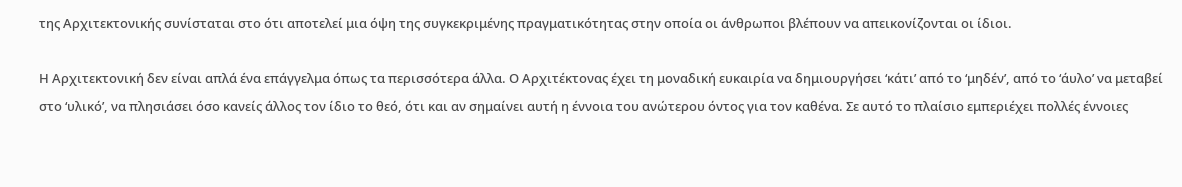της Αρχιτεκτονικής συνίσταται στο ότι αποτελεί μια όψη της συγκεκριμένης πραγματικότητας στην οποία οι άνθρωποι βλέπουν να απεικονίζονται οι ίδιοι.

Η Αρχιτεκτονική δεν είναι απλά ένα επάγγελμα όπως τα περισσότερα άλλα. Ο Αρχιτέκτονας έχει τη μοναδική ευκαιρία να δημιουργήσει ‘κάτι’ από το ‘μηδέν’, από το ‘άυλο’ να μεταβεί στο ‘υλικό’, να πλησιάσει όσο κανείς άλλος τον ίδιο το θεό, ότι και αν σημαίνει αυτή η έννοια του ανώτερου όντος για τον καθένα. Σε αυτό το πλαίσιο εμπεριέχει πολλές έννοιες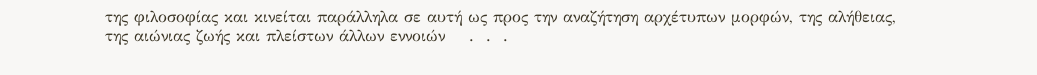της φιλοσοφίας και κινείται παράλληλα σε αυτή ως προς την αναζήτηση αρχέτυπων μορφών, της αλήθειας, της αιώνιας ζωής και πλείστων άλλων εννοιών    .  .  .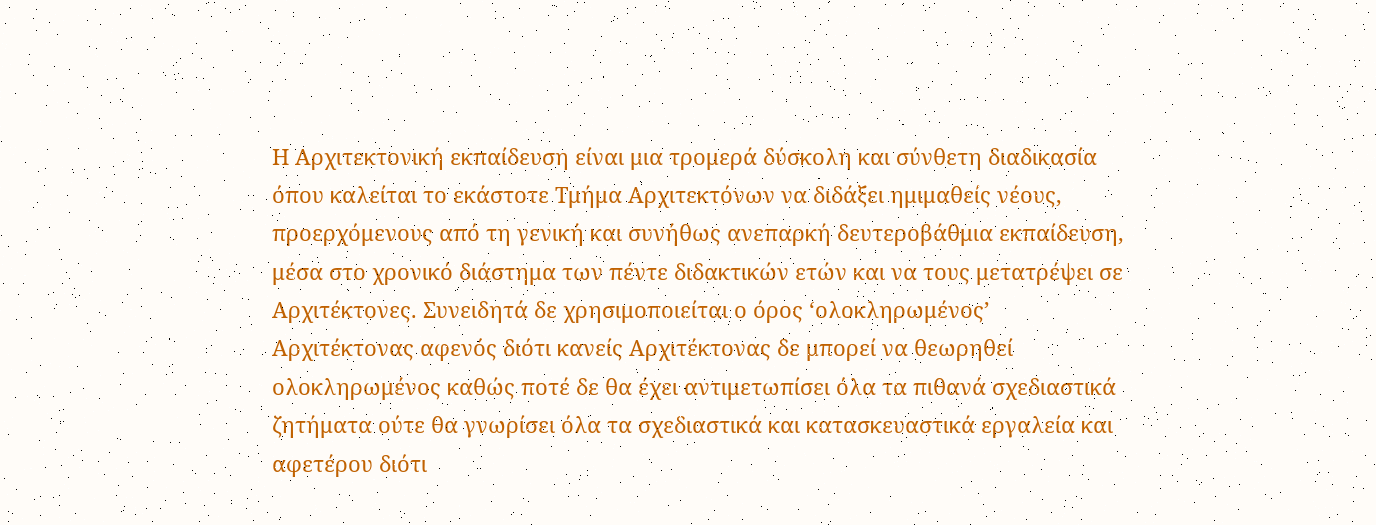Η Αρχιτεκτονική εκπαίδευση είναι μια τρομερά δύσκολη και σύνθετη διαδικασία όπου καλείται το εκάστοτε Τμήμα Αρχιτεκτόνων να διδάξει ημιμαθείς νέους,  προερχόμενους από τη γενική και συνήθως ανεπαρκή δευτεροβάθμια εκπαίδευση,  μέσα στο χρονικό διάστημα των πέντε διδακτικών ετών και να τους μετατρέψει σε Αρχιτέκτονες. Συνειδητά δε χρησιμοποιείται ο όρος ‘ολοκληρωμένος’ Αρχιτέκτονας αφενός διότι κανείς Αρχιτέκτονας δε μπορεί να θεωρηθεί ολοκληρωμένος καθώς ποτέ δε θα έχει αντιμετωπίσει όλα τα πιθανά σχεδιαστικά ζητήματα ούτε θα γνωρίσει όλα τα σχεδιαστικά και κατασκευαστικά εργαλεία και αφετέρου διότι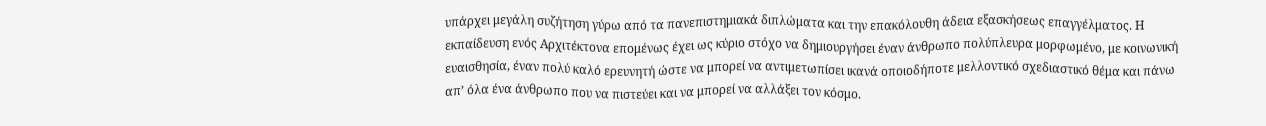υπάρχει μεγάλη συζήτηση γύρω από τα πανεπιστημιακά διπλώματα και την επακόλουθη άδεια εξασκήσεως επαγγέλματος. Η εκπαίδευση ενός Αρχιτέκτονα επομένως έχει ως κύριο στόχο να δημιουργήσει έναν άνθρωπο πολύπλευρα μορφωμένο, με κοινωνική ευαισθησία, έναν πολύ καλό ερευνητή ώστε να μπορεί να αντιμετωπίσει ικανά οποιοδήποτε μελλοντικό σχεδιαστικό θέμα και πάνω απ’ όλα ένα άνθρωπο που να πιστεύει και να μπορεί να αλλάξει τον κόσμο.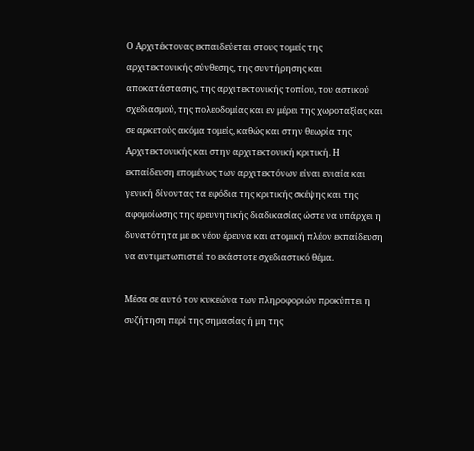Ο Αρχιτέκτονας εκπαιδεύεται στους τομείς της αρχιτεκτονικής σύνθεσης, της συντήρησης και αποκατάστασης, της αρχιτεκτονικής τοπίου, του αστικού σχεδιασμού, της πολεοδομίας και εν μέρει της χωροταξίας και σε αρκετούς ακόμα τομείς, καθώς και στην θεωρία της Αρχιτεκτονικής και στην αρχιτεκτονική κριτική. Η εκπαίδευση επομένως των αρχιτεκτόνων είναι ενιαία και γενική δίνοντας τα εφόδια της κριτικής σκέψης και της αφομοίωσης της ερευνητικής διαδικασίας ώστε να υπάρχει η δυνατότητα με εκ νέου έρευνα και ατομική πλέον εκπαίδευση να αντιμετωπιστεί το εκάστοτε σχεδιαστικό θέμα.

Μέσα σε αυτό τον κυκεώνα των πληροφοριών προκύπτει η συζήτηση περί της σημασίας ή μη της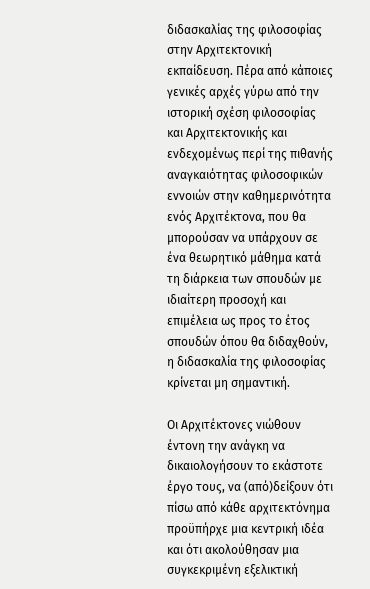διδασκαλίας της φιλοσοφίας στην Αρχιτεκτονική εκπαίδευση. Πέρα από κάποιες γενικές αρχές γύρω από την ιστορική σχέση φιλοσοφίας και Αρχιτεκτονικής και ενδεχομένως περί της πιθανής αναγκαιότητας φιλοσοφικών εννοιών στην καθημερινότητα ενός Αρχιτέκτονα, που θα μπορούσαν να υπάρχουν σε ένα θεωρητικό μάθημα κατά τη διάρκεια των σπουδών με ιδιαίτερη προσοχή και επιμέλεια ως προς το έτος σπουδών όπου θα διδαχθούν, η διδασκαλία της φιλοσοφίας κρίνεται μη σημαντική.

Οι Αρχιτέκτονες νιώθουν έντονη την ανάγκη να δικαιολογήσουν το εκάστοτε έργο τους, να (από)δείξουν ότι πίσω από κάθε αρχιτεκτόνημα προϋπήρχε μια κεντρική ιδέα και ότι ακολούθησαν μια συγκεκριμένη εξελικτική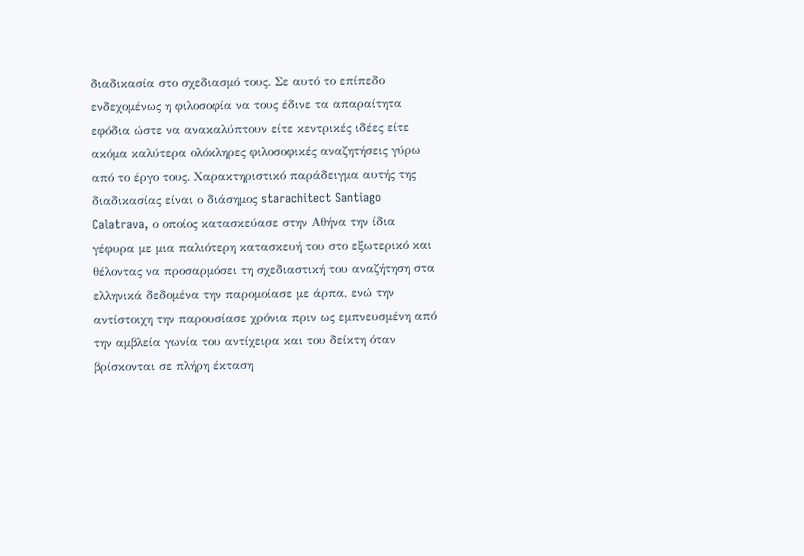διαδικασία στο σχεδιασμό τους. Σε αυτό το επίπεδο ενδεχομένως η φιλοσοφία να τους έδινε τα απαραίτητα εφόδια ώστε να ανακαλύπτουν είτε κεντρικές ιδέες είτε ακόμα καλύτερα ολόκληρες φιλοσοφικές αναζητήσεις γύρω από το έργο τους. Χαρακτηριστικό παράδειγμα αυτής της διαδικασίας είναι ο διάσημος starachitect Santiago Calatrava, ο οποίος κατασκεύασε στην Αθήνα την ίδια γέφυρα με μια παλιότερη κατασκευή του στο εξωτερικό και θέλοντας να προσαρμόσει τη σχεδιαστική του αναζήτηση στα ελληνικά δεδομένα την παρομοίασε με άρπα, ενώ την αντίστοιχη την παρουσίασε χρόνια πριν ως εμπνευσμένη από την αμβλεία γωνία του αντίχειρα και του δείκτη όταν βρίσκονται σε πλήρη έκταση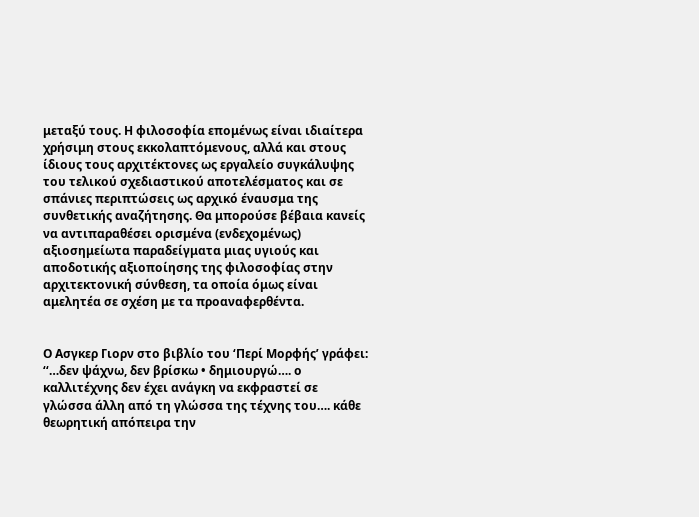μεταξύ τους. Η φιλοσοφία επομένως είναι ιδιαίτερα χρήσιμη στους εκκολαπτόμενους, αλλά και στους ίδιους τους αρχιτέκτονες ως εργαλείο συγκάλυψης του τελικού σχεδιαστικού αποτελέσματος και σε σπάνιες περιπτώσεις ως αρχικό έναυσμα της συνθετικής αναζήτησης. Θα μπορούσε βέβαια κανείς να αντιπαραθέσει ορισμένα (ενδεχομένως) αξιοσημείωτα παραδείγματα μιας υγιούς και αποδοτικής αξιοποίησης της φιλοσοφίας στην αρχιτεκτονική σύνθεση, τα οποία όμως είναι αμελητέα σε σχέση με τα προαναφερθέντα.


Ο Ασγκερ Γιορν στο βιβλίο του ‘Περί Μορφής’ γράφει: ‘‘…δεν ψάχνω, δεν βρίσκω • δημιουργώ…. ο καλλιτέχνης δεν έχει ανάγκη να εκφραστεί σε γλώσσα άλλη από τη γλώσσα της τέχνης του…. κάθε θεωρητική απόπειρα την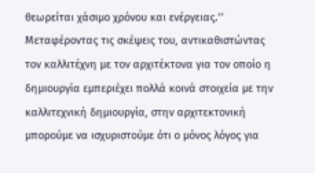θεωρείται χάσιμο χρόνου και ενέργειας.’’
Μεταφέροντας τις σκέψεις του, αντικαθιστώντας τον καλλιτέχνη με τον αρχιτέκτονα για τον οποίο η δημιουργία εμπεριέχει πολλά κοινά στοιχεία με την καλλιτεχνική δημιουργία, στην αρχιτεκτονική μπορούμε να ισχυριστούμε ότι ο μόνος λόγος για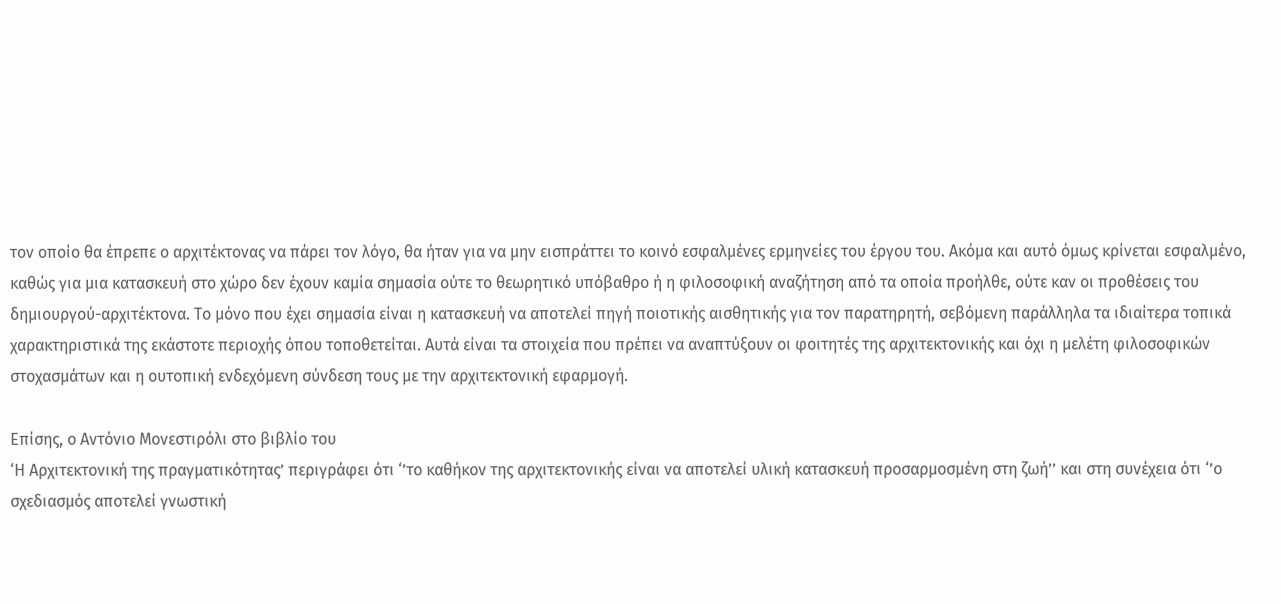τον οποίο θα έπρεπε ο αρχιτέκτονας να πάρει τον λόγο, θα ήταν για να μην εισπράττει το κοινό εσφαλμένες ερμηνείες του έργου του. Ακόμα και αυτό όμως κρίνεται εσφαλμένο, καθώς για μια κατασκευή στο χώρο δεν έχουν καμία σημασία ούτε το θεωρητικό υπόβαθρο ή η φιλοσοφική αναζήτηση από τα οποία προήλθε, ούτε καν οι προθέσεις του δημιουργού-αρχιτέκτονα. Το μόνο που έχει σημασία είναι η κατασκευή να αποτελεί πηγή ποιοτικής αισθητικής για τον παρατηρητή, σεβόμενη παράλληλα τα ιδιαίτερα τοπικά χαρακτηριστικά της εκάστοτε περιοχής όπου τοποθετείται. Αυτά είναι τα στοιχεία που πρέπει να αναπτύξουν οι φοιτητές της αρχιτεκτονικής και όχι η μελέτη φιλοσοφικών στοχασμάτων και η ουτοπική ενδεχόμενη σύνδεση τους με την αρχιτεκτονική εφαρμογή.

Επίσης, ο Αντόνιο Μονεστιρόλι στο βιβλίο του
‘Η Αρχιτεκτονική της πραγματικότητας’ περιγράφει ότι ‘’το καθήκον της αρχιτεκτονικής είναι να αποτελεί υλική κατασκευή προσαρμοσμένη στη ζωή’’ και στη συνέχεια ότι ‘’ο σχεδιασμός αποτελεί γνωστική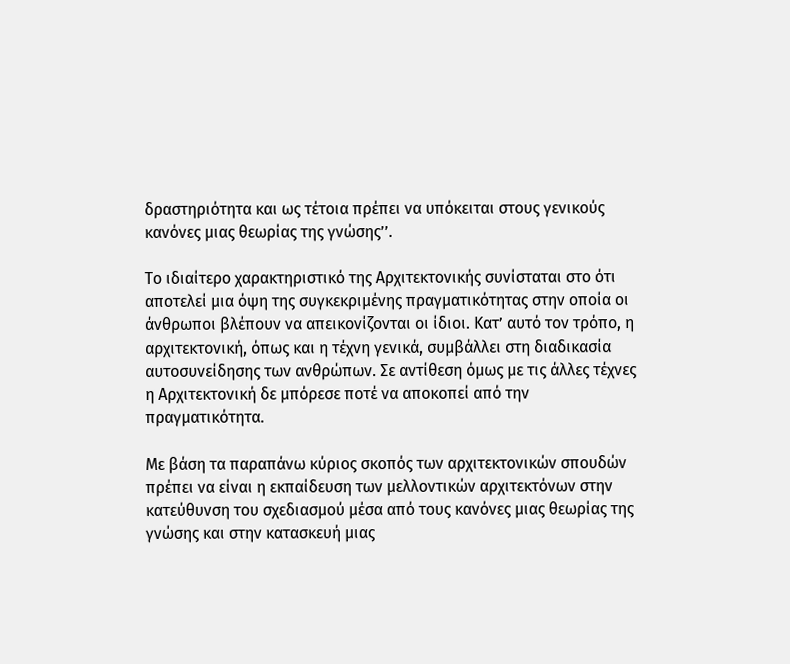δραστηριότητα και ως τέτοια πρέπει να υπόκειται στους γενικούς κανόνες μιας θεωρίας της γνώσης’’.

Το ιδιαίτερο χαρακτηριστικό της Αρχιτεκτονικής συνίσταται στο ότι αποτελεί μια όψη της συγκεκριμένης πραγματικότητας στην οποία οι άνθρωποι βλέπουν να απεικονίζονται οι ίδιοι. Κατ’ αυτό τον τρόπο, η αρχιτεκτονική, όπως και η τέχνη γενικά, συμβάλλει στη διαδικασία αυτοσυνείδησης των ανθρώπων. Σε αντίθεση όμως με τις άλλες τέχνες η Αρχιτεκτονική δε μπόρεσε ποτέ να αποκοπεί από την πραγματικότητα.

Με βάση τα παραπάνω κύριος σκοπός των αρχιτεκτονικών σπουδών πρέπει να είναι η εκπαίδευση των μελλοντικών αρχιτεκτόνων στην κατεύθυνση του σχεδιασμού μέσα από τους κανόνες μιας θεωρίας της γνώσης και στην κατασκευή μιας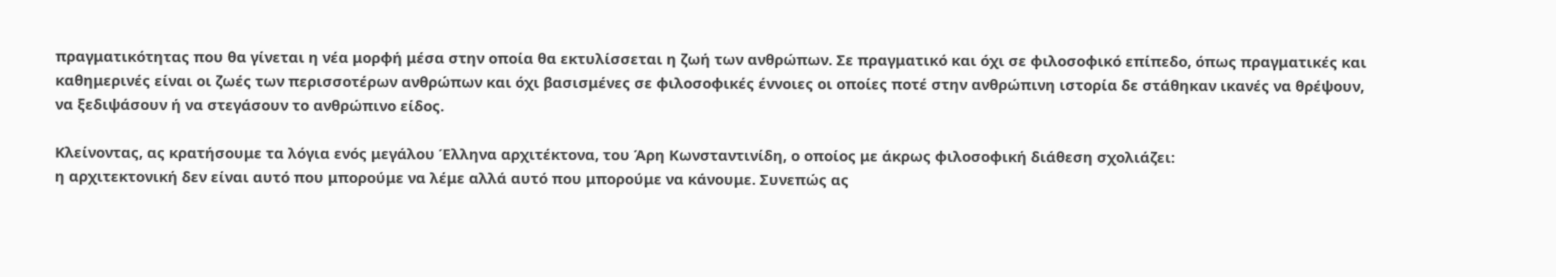πραγματικότητας που θα γίνεται η νέα μορφή μέσα στην οποία θα εκτυλίσσεται η ζωή των ανθρώπων. Σε πραγματικό και όχι σε φιλοσοφικό επίπεδο, όπως πραγματικές και καθημερινές είναι οι ζωές των περισσοτέρων ανθρώπων και όχι βασισμένες σε φιλοσοφικές έννοιες οι οποίες ποτέ στην ανθρώπινη ιστορία δε στάθηκαν ικανές να θρέψουν, να ξεδιψάσουν ή να στεγάσουν το ανθρώπινο είδος.

Κλείνοντας, ας κρατήσουμε τα λόγια ενός μεγάλου Έλληνα αρχιτέκτονα, του Άρη Κωνσταντινίδη, ο οποίος με άκρως φιλοσοφική διάθεση σχολιάζει:
η αρχιτεκτονική δεν είναι αυτό που μπορούμε να λέμε αλλά αυτό που μπορούμε να κάνουμε. Συνεπώς ας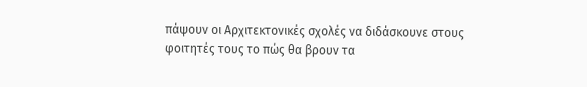πάψουν οι Αρχιτεκτονικές σχολές να διδάσκουνε στους φοιτητές τους το πώς θα βρουν τα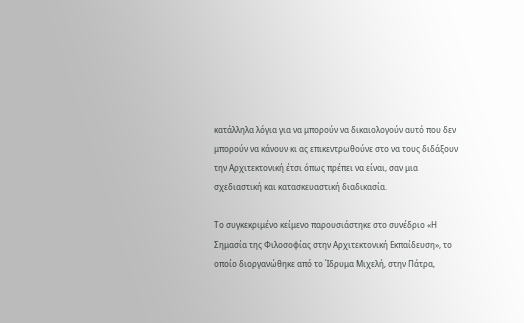κατάλληλα λόγια για να μπορούν να δικαιολογούν αυτό που δεν μπορούν να κάνουν κι ας επικεντρωθούνε στο να τους διδάξουν την Αρχιτεκτονική έτσι όπως πρέπει να είναι, σαν μια σχεδιαστική και κατασκευαστική διαδικασία.

Το συγκεκριμένο κείμενο παρουσιάστηκε στο συνέδριο «Η Σημασία της Φιλοσοφίας στην Αρχιτεκτονική Εκπαίδευση», το οποίο διοργανώθηκε από το Ίδρυμα Μιχελή, στην Πάτρα,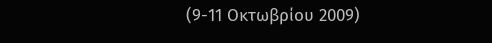(9-11 Οκτωβρίου 2009)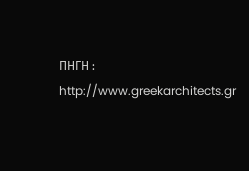ΠΗΓΗ : http://www.greekarchitects.gr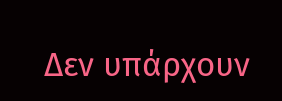Δεν υπάρχουν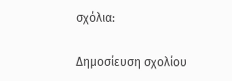σχόλια:

Δημοσίευση σχολίου